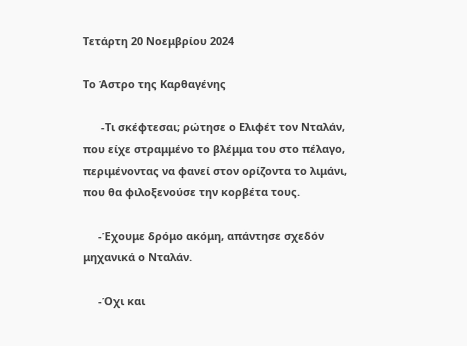Τετάρτη 20 Νοεμβρίου 2024

Το Άστρο της Καρθαγένης

      -Τι σκέφτεσαι; ρώτησε ο Ελιφέτ τον Νταλάν, που είχε στραμμένο το βλέμμα του στο πέλαγο, περιμένοντας να φανεί στον ορίζοντα το λιμάνι, που θα φιλοξενούσε την κορβέτα τους.

     -Έχουμε δρόμο ακόμη, απάντησε σχεδόν μηχανικά ο Νταλάν.

     -Όχι και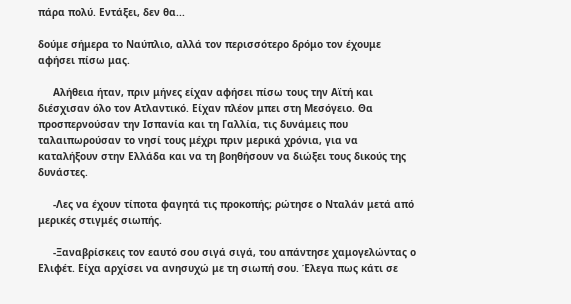πάρα πολύ. Εντάξει, δεν θα...

δούμε σήμερα το Ναύπλιο, αλλά τον περισσότερο δρόμο τον έχουμε αφήσει πίσω μας.

     Αλήθεια ήταν, πριν μήνες είχαν αφήσει πίσω τους την Αϊτή και διέσχισαν όλο τον Ατλαντικό. Είχαν πλέον μπει στη Μεσόγειο. Θα προσπερνούσαν την Ισπανία και τη Γαλλία, τις δυνάμεις που ταλαιπωρούσαν το νησί τους μέχρι πριν μερικά χρόνια, για να καταλήξουν στην Ελλάδα και να τη βοηθήσουν να διώξει τους δικούς της δυνάστες.

     -Λες να έχουν τίποτα φαγητά τις προκοπής; ρώτησε ο Νταλάν μετά από μερικές στιγμές σιωπής.

     -Ξαναβρίσκεις τον εαυτό σου σιγά σιγά, του απάντησε χαμογελώντας ο Ελιφέτ. Είχα αρχίσει να ανησυχώ με τη σιωπή σου. Έλεγα πως κάτι σε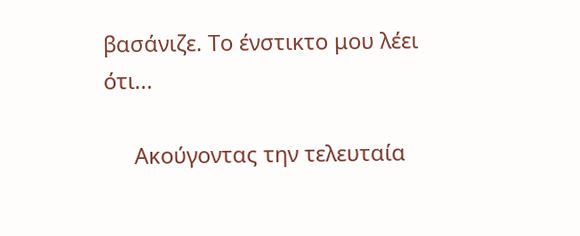βασάνιζε. Το ένστικτο μου λέει ότι...

     Ακούγοντας την τελευταία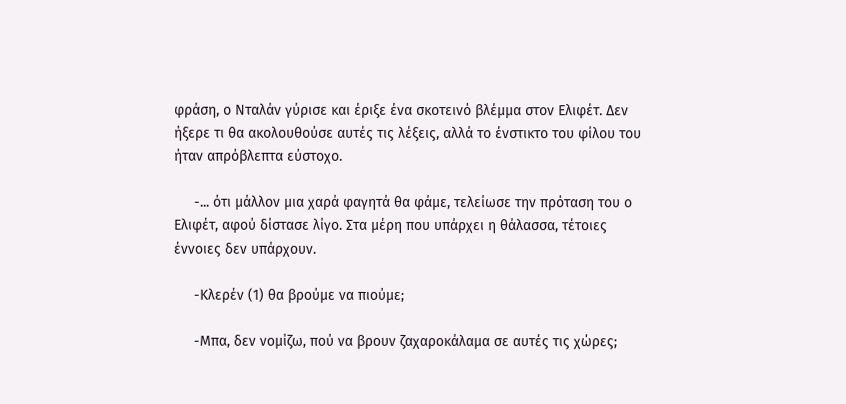φράση, ο Νταλάν γύρισε και έριξε ένα σκοτεινό βλέμμα στον Ελιφέτ. Δεν ήξερε τι θα ακολουθούσε αυτές τις λέξεις, αλλά το ένστικτο του φίλου του ήταν απρόβλεπτα εύστοχο.

     -... ότι μάλλον μια χαρά φαγητά θα φάμε, τελείωσε την πρόταση του ο Ελιφέτ, αφού δίστασε λίγο. Στα μέρη που υπάρχει η θάλασσα, τέτοιες έννοιες δεν υπάρχουν.

     -Κλερέν (1) θα βρούμε να πιούμε;

     -Μπα, δεν νομίζω, πού να βρουν ζαχαροκάλαμα σε αυτές τις χώρες;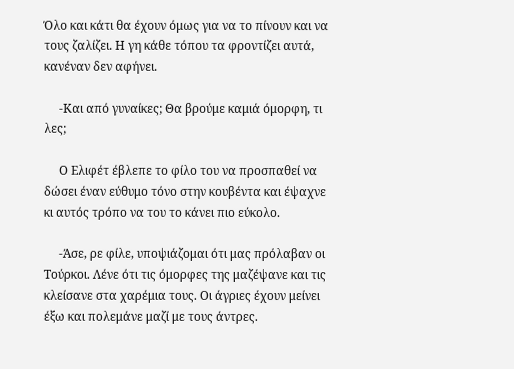Όλο και κάτι θα έχουν όμως για να το πίνουν και να τους ζαλίζει. Η γη κάθε τόπου τα φροντίζει αυτά, κανέναν δεν αφήνει.

     -Και από γυναίκες; Θα βρούμε καμιά όμορφη, τι λες;

     Ο Ελιφέτ έβλεπε το φίλο του να προσπαθεί να δώσει έναν εύθυμο τόνο στην κουβέντα και έψαχνε κι αυτός τρόπο να του το κάνει πιο εύκολο.

     -Άσε, ρε φίλε, υποψιάζομαι ότι μας πρόλαβαν οι Τούρκοι. Λένε ότι τις όμορφες της μαζέψανε και τις κλείσανε στα χαρέμια τους. Οι άγριες έχουν μείνει έξω και πολεμάνε μαζί με τους άντρες.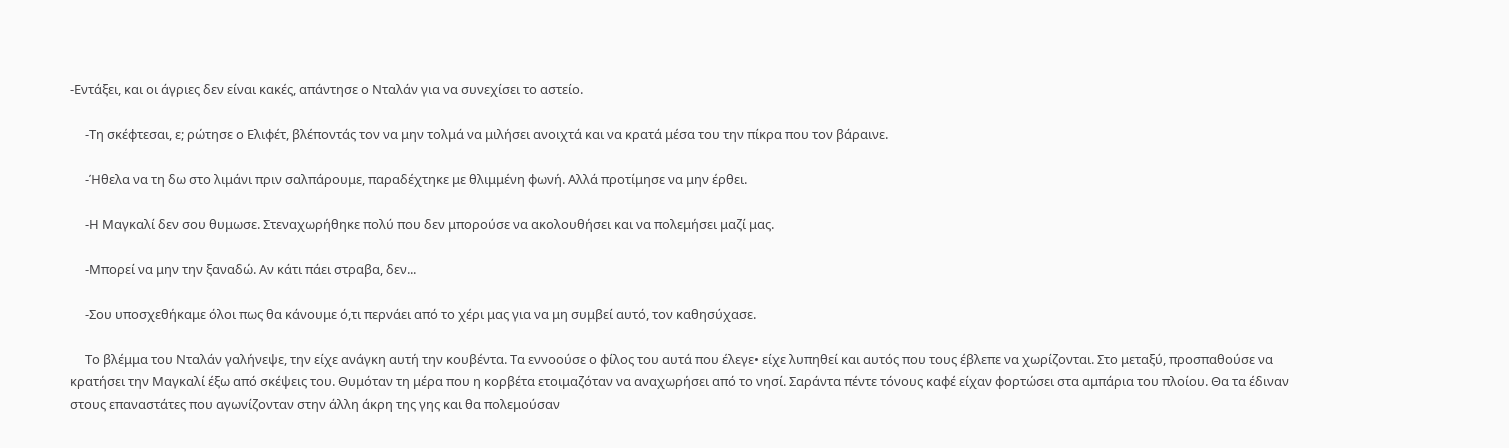-Εντάξει, και οι άγριες δεν είναι κακές, απάντησε ο Νταλάν για να συνεχίσει το αστείο.

     -Τη σκέφτεσαι, ε; ρώτησε ο Ελιφέτ, βλέποντάς τον να μην τολμά να μιλήσει ανοιχτά και να κρατά μέσα του την πίκρα που τον βάραινε.

     -Ήθελα να τη δω στο λιμάνι πριν σαλπάρουμε, παραδέχτηκε με θλιμμένη φωνή. Αλλά προτίμησε να μην έρθει.

     -Η Μαγκαλί δεν σου θυμωσε. Στεναχωρήθηκε πολύ που δεν μπορούσε να ακολουθήσει και να πολεμήσει μαζί μας.

     -Μπορεί να μην την ξαναδώ. Αν κάτι πάει στραβα, δεν...

     -Σου υποσχεθήκαμε όλοι πως θα κάνουμε ό,τι περνάει από το χέρι μας για να μη συμβεί αυτό, τον καθησύχασε.

     Το βλέμμα του Νταλάν γαλήνεψε, την είχε ανάγκη αυτή την κουβέντα. Τα εννοούσε ο φίλος του αυτά που έλεγε• είχε λυπηθεί και αυτός που τους έβλεπε να χωρίζονται. Στο μεταξύ, προσπαθούσε να κρατήσει την Μαγκαλί έξω από σκέψεις του. Θυμόταν τη μέρα που η κορβέτα ετοιμαζόταν να αναχωρήσει από το νησί. Σαράντα πέντε τόνους καφέ είχαν φορτώσει στα αμπάρια του πλοίου. Θα τα έδιναν στους επαναστάτες που αγωνίζονταν στην άλλη άκρη της γης και θα πολεμούσαν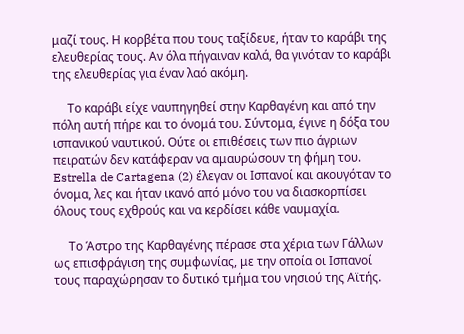μαζί τους. Η κορβέτα που τους ταξίδευε, ήταν το καράβι της ελευθερίας τους. Αν όλα πήγαιναν καλά, θα γινόταν το καράβι της ελευθερίας για έναν λαό ακόμη.

     Το καράβι είχε ναυπηγηθεί στην Καρθαγένη και από την πόλη αυτή πήρε και το όνομά του. Σύντομα, έγινε η δόξα του ισπανικού ναυτικού. Ούτε οι επιθέσεις των πιο άγριων πειρατών δεν κατάφεραν να αμαυρώσουν τη φήμη του. Estrella de Cartagena (2) έλεγαν οι Ισπανοί και ακουγόταν το όνομα, λες και ήταν ικανό από μόνο του να διασκορπίσει όλους τους εχθρούς και να κερδίσει κάθε ναυμαχία.

     Το Άστρο της Καρθαγένης πέρασε στα χέρια των Γάλλων ως επισφράγιση της συμφωνίας, με την οποία οι Ισπανοί τους παραχώρησαν το δυτικό τμήμα του νησιού της Αϊτής.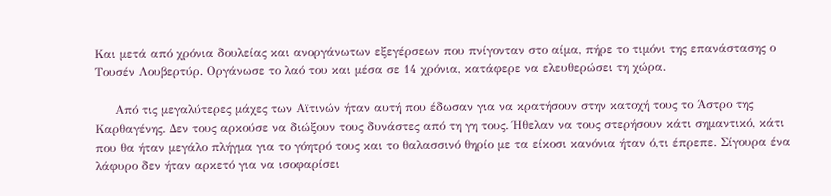Και μετά από χρόνια δουλείας και ανοργάνωτων εξεγέρσεων που πνίγονταν στο αίμα, πήρε το τιμόνι της επανάστασης ο Τουσέν Λουβερτύρ. Οργάνωσε το λαό του και μέσα σε 14 χρόνια, κατάφερε να ελευθερώσει τη χώρα.

     Από τις μεγαλύτερες μάχες των Αϊτινών ήταν αυτή που έδωσαν για να κρατήσουν στην κατοχή τους το Άστρο της Καρθαγένης. Δεν τους αρκούσε να διώξουν τους δυνάστες από τη γη τους. Ήθελαν να τους στερήσουν κάτι σημαντικό, κάτι που θα ήταν μεγάλο πλήγμα για το γόητρό τους και το θαλασσινό θηρίο με τα είκοσι κανόνια ήταν ό,τι έπρεπε. Σίγουρα ένα λάφυρο δεν ήταν αρκετό για να ισοφαρίσει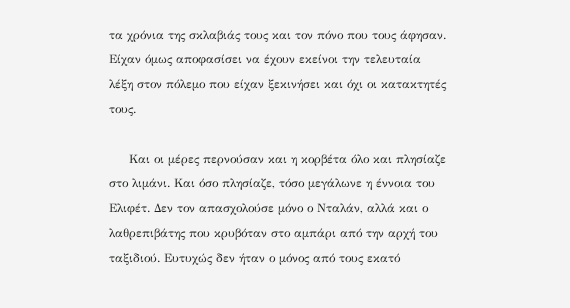τα χρόνια της σκλαβιάς τους και τον πόνο που τους άφησαν. Είχαν όμως αποφασίσει να έχουν εκείνοι την τελευταία λέξη στον πόλεμο που είχαν ξεκινήσει και όχι οι κατακτητές τους.

     Και οι μέρες περνούσαν και η κορβέτα όλο και πλησίαζε στο λιμάνι. Και όσο πλησίαζε, τόσο μεγάλωνε η έννοια του Ελιφέτ. Δεν τον απασχολούσε μόνο ο Νταλάν, αλλά και ο λαθρεπιβάτης που κρυβόταν στο αμπάρι από την αρχή του ταξιδιού. Ευτυχώς δεν ήταν ο μόνος από τους εκατό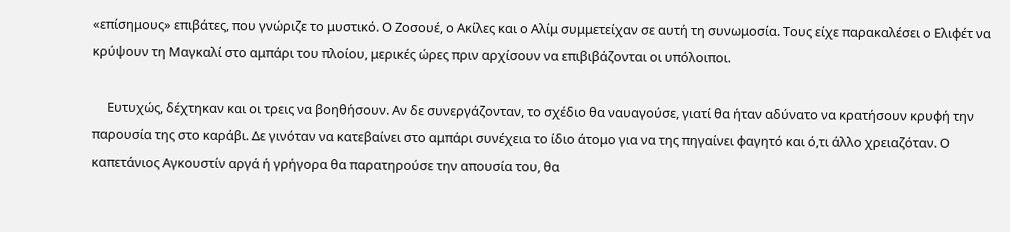«επίσημους» επιβάτες, που γνώριζε το μυστικό. Ο Ζοσουέ, ο Ακίλες και ο Αλίμ συμμετείχαν σε αυτή τη συνωμοσία. Τους είχε παρακαλέσει ο Ελιφέτ να κρύψουν τη Μαγκαλί στο αμπάρι του πλοίου, μερικές ώρες πριν αρχίσουν να επιβιβάζονται οι υπόλοιποι.

     Ευτυχώς, δέχτηκαν και οι τρεις να βοηθήσουν. Αν δε συνεργάζονταν, το σχέδιο θα ναυαγούσε, γιατί θα ήταν αδύνατο να κρατήσουν κρυφή την παρουσία της στο καράβι. Δε γινόταν να κατεβαίνει στο αμπάρι συνέχεια το ίδιο άτομο για να της πηγαίνει φαγητό και ό,τι άλλο χρειαζόταν. Ο καπετάνιος Αγκουστίν αργά ή γρήγορα θα παρατηρούσε την απουσία του, θα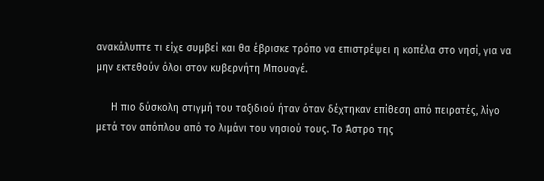ανακάλυπτε τι είχε συμβεί και θα έβρισκε τρόπο να επιστρέψει η κοπέλα στο νησί, για να μην εκτεθούν όλοι στον κυβερνήτη Μπουαγέ.

     Η πιο δύσκολη στιγμή του ταξιδιού ήταν όταν δέχτηκαν επίθεση από πειρατές, λίγο μετά τον απόπλου από το λιμάνι του νησιού τους. Το Άστρο της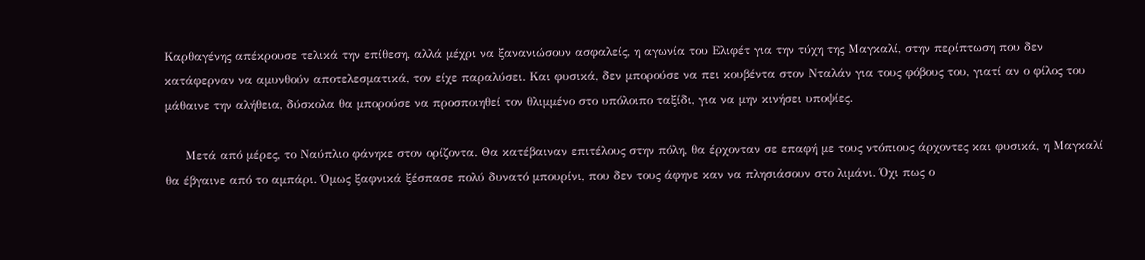Καρθαγένης απέκρουσε τελικά την επίθεση, αλλά μέχρι να ξανανιώσουν ασφαλείς, η αγωνία του Ελιφέτ για την τύχη της Μαγκαλί, στην περίπτωση που δεν κατάφερναν να αμυνθούν αποτελεσματικά, τον είχε παραλύσει. Και φυσικά, δεν μπορούσε να πει κουβέντα στον Νταλάν για τους φόβους του, γιατί αν ο φίλος του μάθαινε την αλήθεια, δύσκολα θα μπορούσε να προσποιηθεί τον θλιμμένο στο υπόλοιπο ταξίδι, για να μην κινήσει υποψίες.

     Μετά από μέρες, το Ναύπλιο φάνηκε στον ορίζοντα. Θα κατέβαιναν επιτέλους στην πόλη, θα έρχονταν σε επαφή με τους ντόπιους άρχοντες και φυσικά, η Μαγκαλί θα έβγαινε από το αμπάρι. Όμως ξαφνικά ξέσπασε πολύ δυνατό μπουρίνι, που δεν τους άφηνε καν να πλησιάσουν στο λιμάνι. Όχι πως ο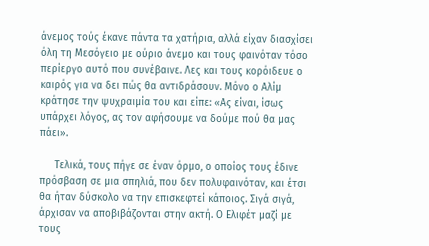άνεμος τούς έκανε πάντα τα χατήρια, αλλά είχαν διασχίσει όλη τη Μεσόγειο με ούριο άνεμο και τους φαινόταν τόσο περίεργο αυτό που συνέβαινε. Λες και τους κορόιδευε ο καιρός για να δει πώς θα αντιδράσουν. Μόνο ο Αλίμ κράτησε την ψυχραιμία του και είπε: «Ας είναι, ίσως υπάρχει λόγος, ας τον αφήσουμε να δούμε πού θα μας πάει».

     Τελικά, τους πήγε σε έναν όρμο, ο οποίος τους έδινε πρόσβαση σε μια σπηλιά, που δεν πολυφαινόταν, και έτσι θα ήταν δύσκολο να την επισκεφτεί κάποιος. Σιγά σιγά, άρχισαν να αποβιβάζονται στην ακτή. Ο Ελιφέτ μαζί με τους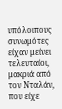υπόλοιπους συνωμότες είχαν μείνει τελευταίοι, μακριά από τον Νταλάν, που είχε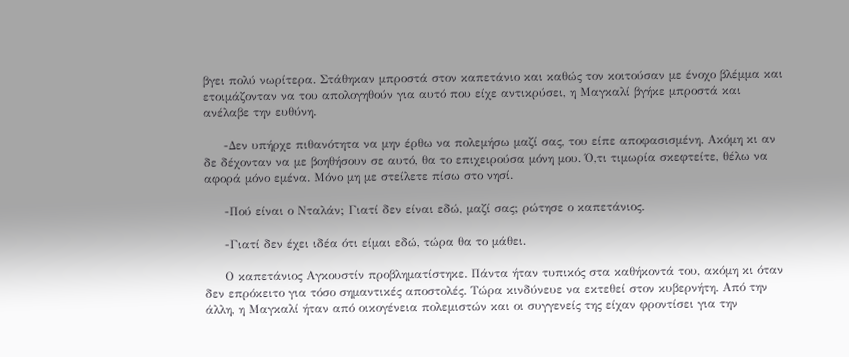βγει πολύ νωρίτερα. Στάθηκαν μπροστά στον καπετάνιο και καθώς τον κοιτούσαν με ένοχο βλέμμα και ετοιμάζονταν να του απολογηθούν για αυτό που είχε αντικρύσει, η Μαγκαλί βγήκε μπροστά και ανέλαβε την ευθύνη.

     -Δεν υπήρχε πιθανότητα να μην έρθω να πολεμήσω μαζί σας, του είπε αποφασισμένη. Ακόμη κι αν δε δέχονταν να με βοηθήσουν σε αυτό, θα το επιχειρούσα μόνη μου. Ό,τι τιμωρία σκεφτείτε, θέλω να αφορά μόνο εμένα. Μόνο μη με στείλετε πίσω στο νησί.

     -Πού είναι ο Νταλάν; Γιατί δεν είναι εδώ, μαζί σας; ρώτησε ο καπετάνιος.

     -Γιατί δεν έχει ιδέα ότι είμαι εδώ, τώρα θα το μάθει.

     Ο καπετάνιος Αγκουστίν προβληματίστηκε. Πάντα ήταν τυπικός στα καθήκοντά του, ακόμη κι όταν δεν επρόκειτο για τόσο σημαντικές αποστολές. Τώρα κινδύνευε να εκτεθεί στον κυβερνήτη. Από την άλλη, η Μαγκαλί ήταν από οικογένεια πολεμιστών και οι συγγενείς της είχαν φροντίσει για την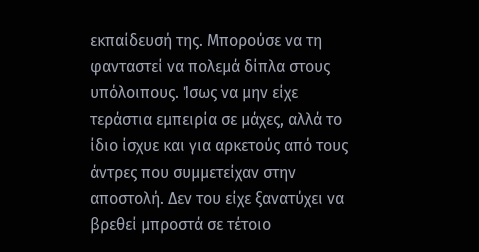εκπαίδευσή της. Μπορούσε να τη φανταστεί να πολεμά δίπλα στους υπόλοιπους. Ίσως να μην είχε τεράστια εμπειρία σε μάχες, αλλά το ίδιο ίσχυε και για αρκετούς από τους άντρες που συμμετείχαν στην αποστολή. Δεν του είχε ξανατύχει να βρεθεί μπροστά σε τέτοιο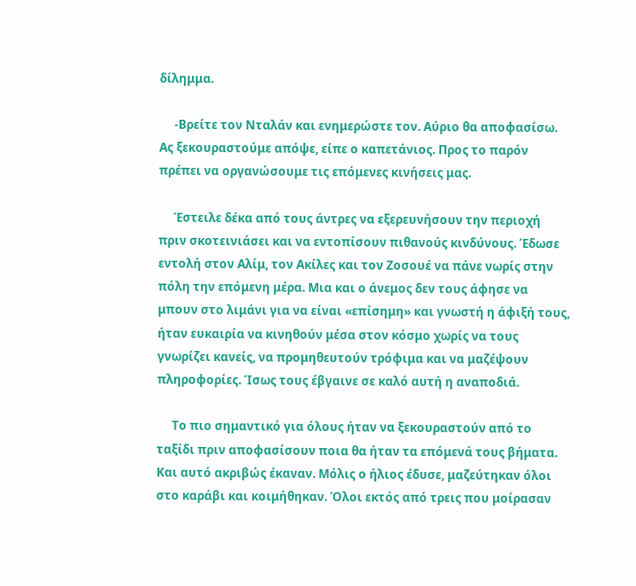δίλημμα.

     -Βρείτε τον Νταλάν και ενημερώστε τον. Αύριο θα αποφασίσω. Ας ξεκουραστούμε απόψε, είπε ο καπετάνιος. Προς το παρόν πρέπει να οργανώσουμε τις επόμενες κινήσεις μας.

     Έστειλε δέκα από τους άντρες να εξερευνήσουν την περιοχή πριν σκοτεινιάσει και να εντοπίσουν πιθανούς κινδύνους. Έδωσε εντολή στον Αλίμ, τον Ακίλες και τον Ζοσουέ να πάνε νωρίς στην πόλη την επόμενη μέρα. Μια και ο άνεμος δεν τους άφησε να μπουν στο λιμάνι για να είναι «επίσημη» και γνωστή η άφιξή τους, ήταν ευκαιρία να κινηθούν μέσα στον κόσμο χωρίς να τους γνωρίζει κανείς, να προμηθευτούν τρόφιμα και να μαζέψουν πληροφορίες. Ίσως τους έβγαινε σε καλό αυτή η αναποδιά.

     Το πιο σημαντικό για όλους ήταν να ξεκουραστούν από το ταξίδι πριν αποφασίσουν ποια θα ήταν τα επόμενά τους βήματα. Και αυτό ακριβώς έκαναν. Μόλις ο ήλιος έδυσε, μαζεύτηκαν όλοι στο καράβι και κοιμήθηκαν. Όλοι εκτός από τρεις που μοίρασαν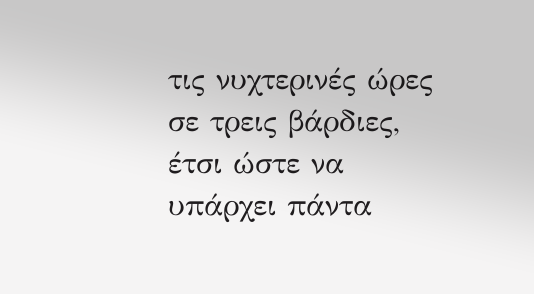τις νυχτερινές ώρες σε τρεις βάρδιες, έτσι ώστε να υπάρχει πάντα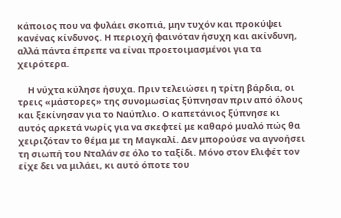κάποιος που να φυλάει σκοπιά, μην τυχόν και προκύψει κανένας κίνδυνος. Η περιοχή φαινόταν ήσυχη και ακίνδυνη, αλλά πάντα έπρεπε να είναι προετοιμασμένοι για τα χειρότερα.

     Η νύχτα κύλησε ήσυχα. Πριν τελειώσει η τρίτη βάρδια, οι τρεις «μάστορες» της συνομωσίας ξύπνησαν πριν από όλους και ξεκίνησαν για το Ναύπλιο. Ο καπετάνιος ξύπνησε κι αυτός αρκετά νωρίς για να σκεφτεί με καθαρό μυαλό πώς θα χειριζόταν το θέμα με τη Μαγκαλί. Δεν μπορούσε να αγνοήσει τη σιωπή του Νταλάν σε όλο το ταξίδι. Μόνο στον Ελιφέτ τον είχε δει να μιλάει, κι αυτό όποτε του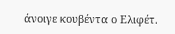άνοιγε κουβέντα ο Ελιφέτ.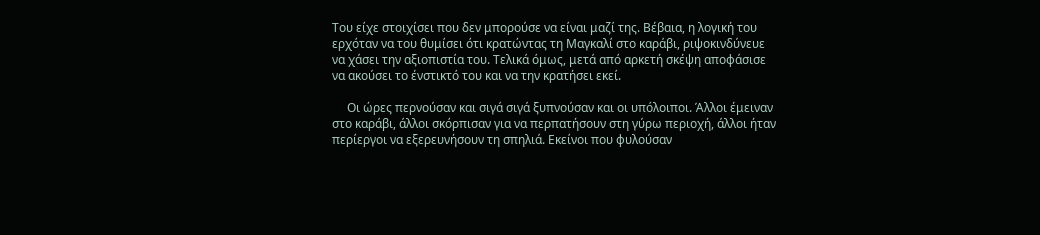Του είχε στοιχίσει που δεν μπορούσε να είναι μαζί της. Βέβαια, η λογική του ερχόταν να του θυμίσει ότι κρατώντας τη Μαγκαλί στο καράβι, ριψοκινδύνευε να χάσει την αξιοπιστία του. Τελικά όμως, μετά από αρκετή σκέψη αποφάσισε να ακούσει το ένστικτό του και να την κρατήσει εκεί.

     Οι ώρες περνούσαν και σιγά σιγά ξυπνούσαν και οι υπόλοιποι. Άλλοι έμειναν στο καράβι, άλλοι σκόρπισαν για να περπατήσουν στη γύρω περιοχή, άλλοι ήταν περίεργοι να εξερευνήσουν τη σπηλιά. Εκείνοι που φυλούσαν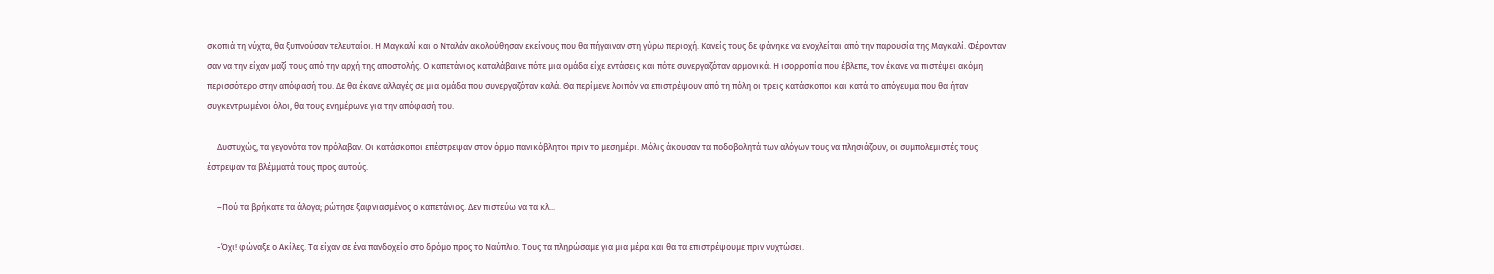σκοπιά τη νύχτα, θα ξυπνούσαν τελευταίοι. Η Μαγκαλί και ο Νταλάν ακολούθησαν εκείνους που θα πήγαιναν στη γύρω περιοχή. Κανείς τους δε φάνηκε να ενοχλείται από την παρουσία της Μαγκαλί. Φέρονταν σαν να την είχαν μαζί τους από την αρχή της αποστολής. Ο καπετάνιος καταλάβαινε πότε μια ομάδα είχε εντάσεις και πότε συνεργαζόταν αρμονικά. Η ισορροπία που έβλεπε, τον έκανε να πιστέψει ακόμη περισσότερο στην απόφασή του. Δε θα έκανε αλλαγές σε μια ομάδα που συνεργαζόταν καλά. Θα περίμενε λοιπόν να επιστρέψουν από τη πόλη οι τρεις κατάσκοποι και κατά το απόγευμα που θα ήταν συγκεντρωμένοι όλοι, θα τους ενημέρωνε για την απόφασή του.

     Δυστυχώς, τα γεγονότα τον πρόλαβαν. Οι κατάσκοποι επέστρεψαν στον όρμο πανικόβλητοι πριν το μεσημέρι. Μόλις άκουσαν τα ποδοβολητά των αλόγων τους να πλησιάζουν, οι συμπολεμιστές τους έστρεψαν τα βλέμματά τους προς αυτούς.

     –Πού τα βρήκατε τα άλογα; ρώτησε ξαφνιασμένος ο καπετάνιος. Δεν πιστεύω να τα κλ...

     -Όχι! φώναξε ο Ακίλες. Τα είχαν σε ένα πανδοχείο στο δρόμο προς το Ναύπλιο. Τους τα πληρώσαμε για μια μέρα και θα τα επιστρέψουμε πριν νυχτώσει.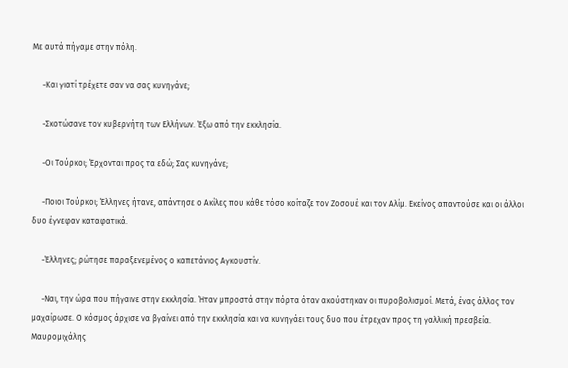Με αυτά πήγαμε στην πόλη.

     -Και γιατί τρέχετε σαν να σας κυνηγάνε;

     -Σκοτώσανε τον κυβερνήτη των Ελλήνων. Έξω από την εκκλησία.

     -Οι Τούρκοι; Έρχονται προς τα εδώ; Σας κυνηγάνε;

     -Ποιοι Τούρκοι; Έλληνες ήτανε, απάντησε ο Ακίλες που κάθε τόσο κοίταζε τον Ζοσουέ και τον Αλίμ. Εκείνος απαντούσε και οι άλλοι δυο έγνεφαν καταφατικά.

     -Έλληνες; ρώτησε παραξενεμένος ο καπετάνιος Αγκουστίν.

     -Ναι, την ώρα που πήγαινε στην εκκλησία. Ήταν μπροστά στην πόρτα όταν ακούστηκαν οι πυροβολισμοί. Μετά, ένας άλλος τον μαχαίρωσε. Ο κόσμος άρχισε να βγαίνει από την εκκλησία και να κυνηγάει τους δυο που έτρεχαν προς τη γαλλική πρεσβεία. Μαυρομιχάλης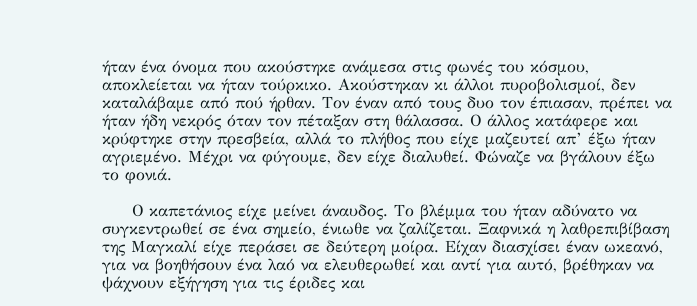ήταν ένα όνομα που ακούστηκε ανάμεσα στις φωνές του κόσμου, αποκλείεται να ήταν τούρκικο. Ακούστηκαν κι άλλοι πυροβολισμοί, δεν καταλάβαμε από πού ήρθαν. Τον έναν από τους δυο τον έπιασαν, πρέπει να ήταν ήδη νεκρός όταν τον πέταξαν στη θάλασσα. Ο άλλος κατάφερε και κρύφτηκε στην πρεσβεία, αλλά το πλήθος που είχε μαζευτεί απ’ έξω ήταν αγριεμένο. Μέχρι να φύγουμε, δεν είχε διαλυθεί. Φώναζε να βγάλουν έξω το φονιά.

     Ο καπετάνιος είχε μείνει άναυδος. Το βλέμμα του ήταν αδύνατο να συγκεντρωθεί σε ένα σημείο, ένιωθε να ζαλίζεται. Ξαφνικά η λαθρεπιβίβαση της Μαγκαλί είχε περάσει σε δεύτερη μοίρα. Είχαν διασχίσει έναν ωκεανό, για να βοηθήσουν ένα λαό να ελευθερωθεί και αντί για αυτό, βρέθηκαν να ψάχνουν εξήγηση για τις έριδες και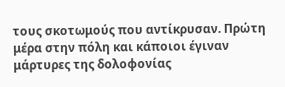τους σκοτωμούς που αντίκρυσαν. Πρώτη μέρα στην πόλη και κάποιοι έγιναν μάρτυρες της δολοφονίας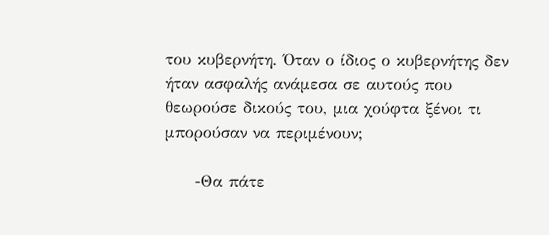του κυβερνήτη. Όταν ο ίδιος ο κυβερνήτης δεν ήταν ασφαλής ανάμεσα σε αυτούς που θεωρούσε δικούς του, μια χούφτα ξένοι τι μπορούσαν να περιμένουν;

     -Θα πάτε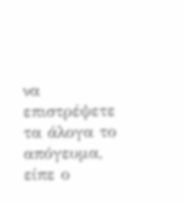να επιστρέψετε τα άλογα το απόγευμα, είπε ο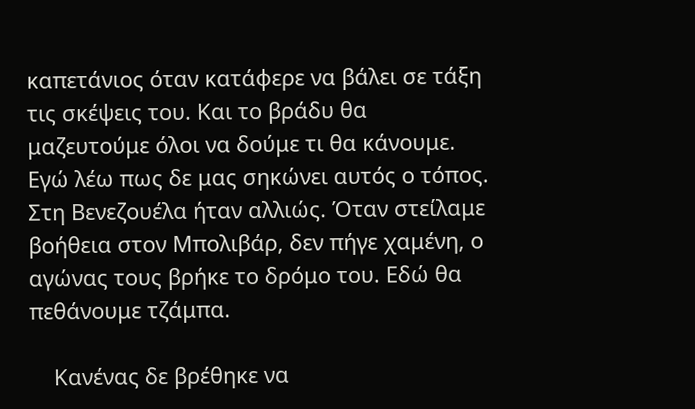καπετάνιος όταν κατάφερε να βάλει σε τάξη τις σκέψεις του. Και το βράδυ θα μαζευτούμε όλοι να δούμε τι θα κάνουμε. Εγώ λέω πως δε μας σηκώνει αυτός ο τόπος. Στη Βενεζουέλα ήταν αλλιώς. Όταν στείλαμε βοήθεια στον Μπολιβάρ, δεν πήγε χαμένη, ο αγώνας τους βρήκε το δρόμο του. Εδώ θα πεθάνουμε τζάμπα.

    Κανένας δε βρέθηκε να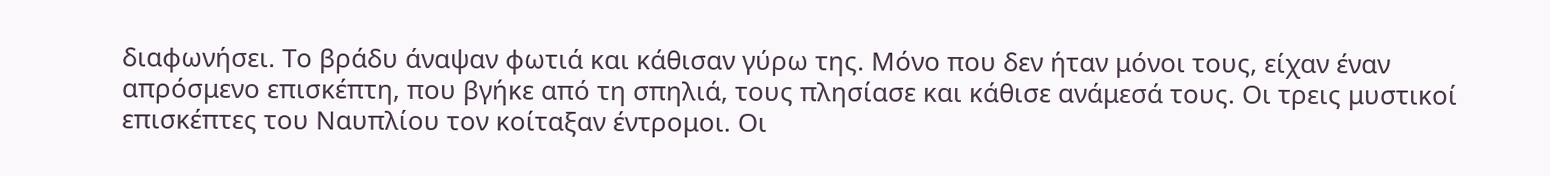διαφωνήσει. Το βράδυ άναψαν φωτιά και κάθισαν γύρω της. Μόνο που δεν ήταν μόνοι τους, είχαν έναν απρόσμενο επισκέπτη, που βγήκε από τη σπηλιά, τους πλησίασε και κάθισε ανάμεσά τους. Οι τρεις μυστικοί επισκέπτες του Ναυπλίου τον κοίταξαν έντρομοι. Οι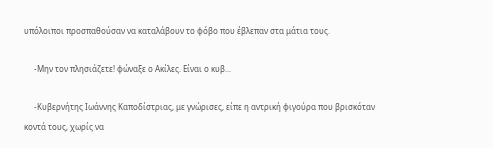υπόλοιποι προσπαθούσαν να καταλάβουν το φόβο που έβλεπαν στα μάτια τους.

     -Μην τον πλησιάζετε! φώναξε ο Ακίλες. Είναι ο κυβ...

     -Κυβερνήτης Ιωάννης Καποδίστριας, με γνώρισες, είπε η αντρική φιγούρα που βρισκόταν κοντά τους, χωρίς να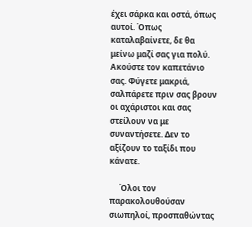έχει σάρκα και οστά, όπως αυτοί. Όπως καταλαβαίνετε, δε θα μείνω μαζί σας για πολύ. Ακούστε τον καπετάνιο σας. Φύγετε μακριά, σαλπάρετε πριν σας βρουν οι αχάριστοι και σας στείλουν να με συναντήσετε. Δεν το αξίζουν το ταξίδι που κάνατε.

     Όλοι τον παρακολουθούσαν σιωπηλοί, προσπαθώντας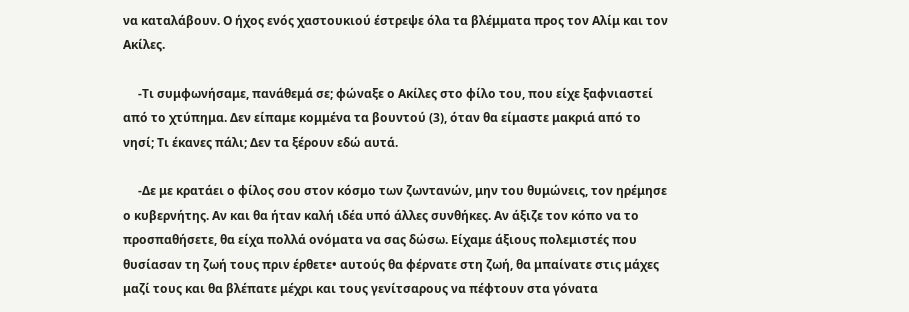να καταλάβουν. Ο ήχος ενός χαστουκιού έστρεψε όλα τα βλέμματα προς τον Αλίμ και τον Ακίλες.

     -Τι συμφωνήσαμε, πανάθεμά σε; φώναξε ο Ακίλες στο φίλο του, που είχε ξαφνιαστεί από το χτύπημα. Δεν είπαμε κομμένα τα βουντού (3), όταν θα είμαστε μακριά από το νησί; Τι έκανες πάλι; Δεν τα ξέρουν εδώ αυτά.

     -Δε με κρατάει ο φίλος σου στον κόσμο των ζωντανών, μην του θυμώνεις, τον ηρέμησε ο κυβερνήτης. Αν και θα ήταν καλή ιδέα υπό άλλες συνθήκες. Αν άξιζε τον κόπο να το προσπαθήσετε, θα είχα πολλά ονόματα να σας δώσω. Είχαμε άξιους πολεμιστές που θυσίασαν τη ζωή τους πριν έρθετε• αυτούς θα φέρνατε στη ζωή, θα μπαίνατε στις μάχες μαζί τους και θα βλέπατε μέχρι και τους γενίτσαρους να πέφτουν στα γόνατα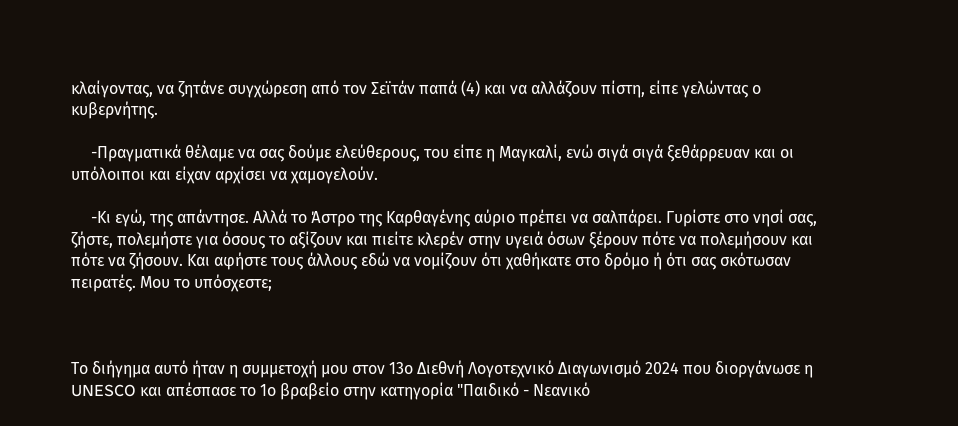κλαίγοντας, να ζητάνε συγχώρεση από τον Σεϊτάν παπά (4) και να αλλάζουν πίστη, είπε γελώντας ο κυβερνήτης.

     -Πραγματικά θέλαμε να σας δούμε ελεύθερους, του είπε η Μαγκαλί, ενώ σιγά σιγά ξεθάρρευαν και οι υπόλοιποι και είχαν αρχίσει να χαμογελούν.

     -Κι εγώ, της απάντησε. Αλλά το Άστρο της Καρθαγένης αύριο πρέπει να σαλπάρει. Γυρίστε στο νησί σας, ζήστε, πολεμήστε για όσους το αξίζουν και πιείτε κλερέν στην υγειά όσων ξέρουν πότε να πολεμήσουν και πότε να ζήσουν. Και αφήστε τους άλλους εδώ να νομίζουν ότι χαθήκατε στο δρόμο ή ότι σας σκότωσαν πειρατές. Μου το υπόσχεστε;



Το διήγημα αυτό ήταν η συμμετοχή μου στον 13ο Διεθνή Λογοτεχνικό Διαγωνισμό 2024 που διοργάνωσε η UNESCO και απέσπασε το 1ο βραβείο στην κατηγορία "Παιδικό - Νεανικό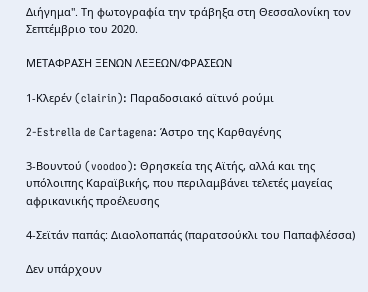Διήγημα". Τη φωτογραφία την τράβηξα στη Θεσσαλονίκη τον Σεπτέμβριο του 2020.

ΜΕΤΑΦΡΑΣΗ ΞΕΝΩΝ ΛΕΞΕΩΝ/ΦΡΑΣΕΩΝ

1-Κλερέν (clairin): Παραδοσιακό αϊτινό ρούμι

2-Estrella de Cartagena: Άστρο της Καρθαγένης

3-Βουντού (voodoo): Θρησκεία της Αϊτής, αλλά και της υπόλοιπης Καραϊβικής, που περιλαμβάνει τελετές μαγείας αφρικανικής προέλευσης

4-Σεϊτάν παπάς: Διαολοπαπάς (παρατσούκλι του Παπαφλέσσα)

Δεν υπάρχουν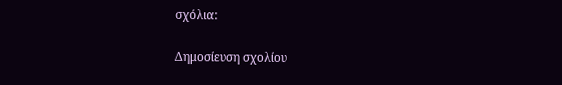σχόλια:

Δημοσίευση σχολίου